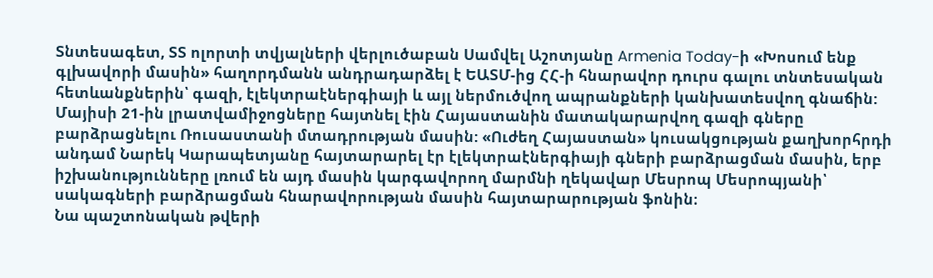Տնտեսագետ, ՏՏ ոլորտի տվյալների վերլուծաբան Սամվել Աշոտյանը Armenia Today-ի «Խոսում ենք գլխավորի մասին» հաղորդմանն անդրադարձել է ԵԱՏՄ-ից ՀՀ-ի հնարավոր դուրս գալու տնտեսական հետևանքներին՝ գազի, էլեկտրաէներգիայի և այլ ներմուծվող ապրանքների կանխատեսվող գնաճին:
Մայիսի 21-ին լրատվամիջոցները հայտնել էին Հայաստանին մատակարարվող գազի գները բարձրացնելու Ռուսաստանի մտադրության մասին: «Ուժեղ Հայաստան» կուսակցության քաղխորհրդի անդամ Նարեկ Կարապետյանը հայտարարել էր էլեկտրաէներգիայի գների բարձրացման մասին, երբ իշխանությունները լռում են այդ մասին կարգավորող մարմնի ղեկավար Մեսրոպ Մեսրոպյանի՝ սակագների բարձրացման հնարավորության մասին հայտարարության ֆոնին։
Նա պաշտոնական թվերի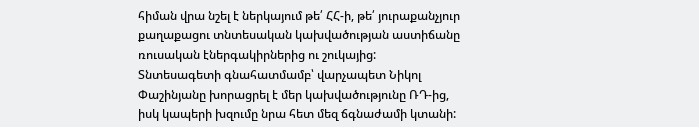հիման վրա նշել է ներկայում թե՛ ՀՀ-ի, թե՛ յուրաքանչյուր քաղաքացու տնտեսական կախվածության աստիճանը ռուսական էներգակիրներից ու շուկայից:
Տնտեսագետի գնահատմամբ՝ վարչապետ Նիկոլ Փաշինյանը խորացրել է մեր կախվածությունը ՌԴ-ից, իսկ կապերի խզումը նրա հետ մեզ ճգնաժամի կտանի: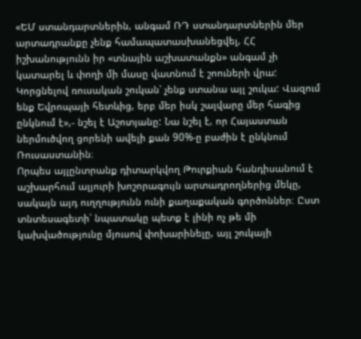«ԵՄ ստանդարտներին, անգամ ՌԴ ստանդարտներին մեր արտադրանքը չենք համապատասխանեցվել, ՀՀ իշխանությունն իր «տնային աշխատանքն» անգամ չի կատարել և փողի մի մասը վատնում է շոուների վրա: Կորցնելով ռուսական շուկան՝ չենք ստանա այլ շուկա: Վազում ենք Եվրոպայի հետևից, երբ մեր իսկ շալվարը մեր հագից ընկնում է»,- նշել է Աշոտյանը: Նա նշել է, որ Հայաստան ներմուծվող ցորենի ավելի քան 90%-ը բաժին է ընկնում Ռուսաստանին։
Որպես այլընտրանք դիտարկվող Թուրքիան հանդիսանում է աշխարհում ալյուրի խոշորագույն արտադրողներից մեկը, սակայն այդ ուղղությունն ունի քաղաքական գործոններ։ Ըստ տնտեսագետի՝ նպատակը պետք է լինի ոչ թե մի կախվածությունը մյուսով փոխարինելը, այլ շուկայի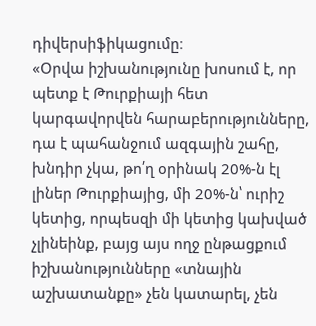դիվերսիֆիկացումը։
«Օրվա իշխանությունը խոսում է, որ պետք է Թուրքիայի հետ կարգավորվեն հարաբերությունները, դա է պահանջում ազգային շահը, խնդիր չկա, թո՛ղ օրինակ 20%-ն էլ լիներ Թուրքիայից, մի 20%-ն՝ ուրիշ կետից, որպեսզի մի կետից կախված չլինեինք, բայց այս ողջ ընթացքում իշխանությունները «տնային աշխատանքը» չեն կատարել, չեն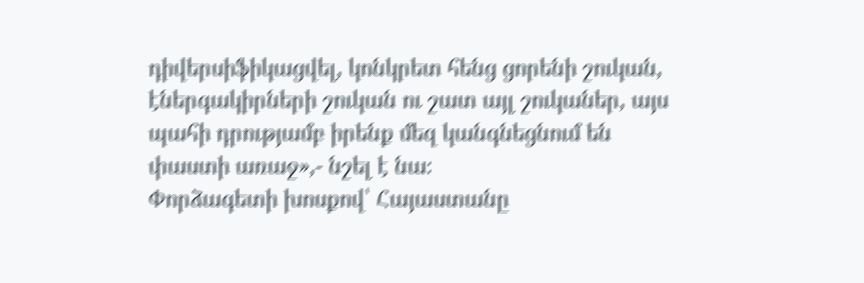դիվերսիֆիկացվել, կոնկրետ հենց ցորենի շուկան, էներգակիրների շուկան ու շատ այլ շուկաներ, այս պահի դրությամբ իրենք մեզ կանգնեցնում են փաստի առաջ»,- նշել է նա։
Փորձագետի խոսքով՝ Հայաստանը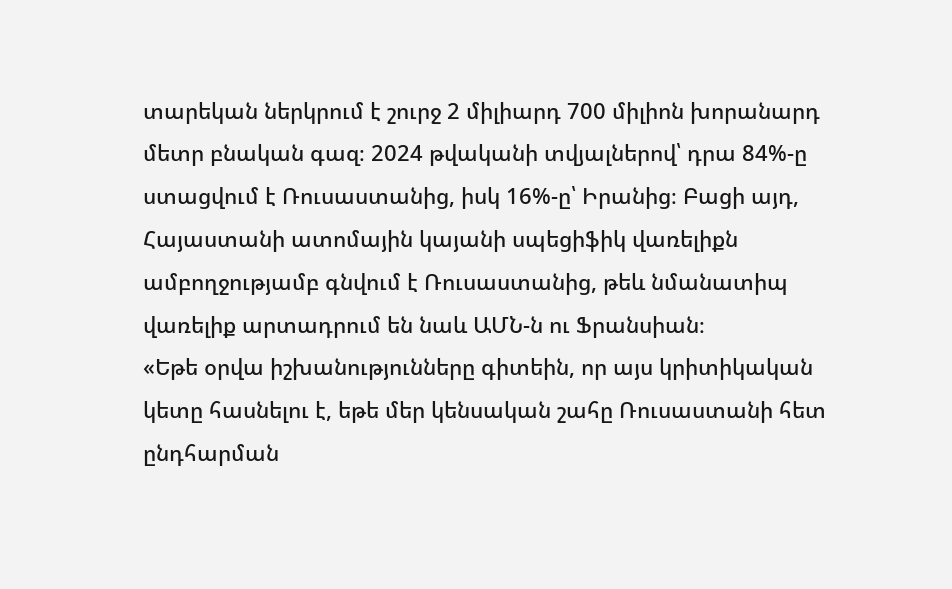տարեկան ներկրում է շուրջ 2 միլիարդ 700 միլիոն խորանարդ մետր բնական գազ։ 2024 թվականի տվյալներով՝ դրա 84%-ը ստացվում է Ռուսաստանից, իսկ 16%-ը՝ Իրանից։ Բացի այդ, Հայաստանի ատոմային կայանի սպեցիֆիկ վառելիքն ամբողջությամբ գնվում է Ռուսաստանից, թեև նմանատիպ վառելիք արտադրում են նաև ԱՄՆ-ն ու Ֆրանսիան։
«Եթե օրվա իշխանությունները գիտեին, որ այս կրիտիկական կետը հասնելու է, եթե մեր կենսական շահը Ռուսաստանի հետ ընդհարման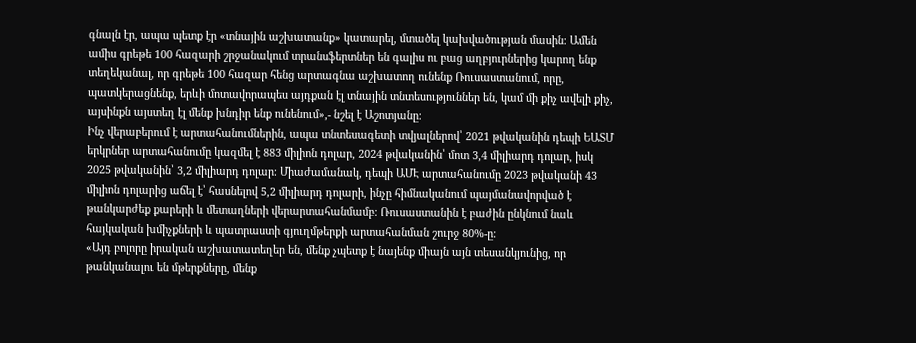գնալն էր, ապա պետք էր «տնային աշխատանք» կատարել, մտածել կախվածության մասին։ Ամեն ամիս գրեթե 100 հազարի շրջանակում տրանսֆերտներ են գալիս ու բաց աղբյուրներից կարող ենք տեղեկանալ, որ գրեթե 100 հազար հենց արտագնա աշխատող ունենք Ռուսաստանում, որը, պատկերացնենք, երևի մոտավորապես այդքան էլ տնային տնտեսություններ են, կամ մի քիչ ավելի քիչ, այսինքն այստեղ էլ մենք խնդիր ենք ունենում»,- նշել է Աշոտյանը։
Ինչ վերաբերում է արտահանումներին, ապա տնտեսագետի տվյալներով՝ 2021 թվականին դեպի ԵԱՏՄ երկրներ արտահանումը կազմել է 883 միլիոն դոլար, 2024 թվականին՝ մոտ 3,4 միլիարդ դոլար, իսկ 2025 թվականին՝ 3,2 միլիարդ դոլար։ Միաժամանակ, դեպի ԱՄԷ արտահանումը 2023 թվականի 43 միլիոն դոլարից աճել է՝ հասնելով 5,2 միլիարդ դոլարի, ինչը հիմնականում պայմանավորված է թանկարժեք քարերի և մետաղների վերարտահանմամբ։ Ռուսաստանին է բաժին ընկնում նաև հայկական խմիչքների և պատրաստի գյուղմթերքի արտահանման շուրջ 80%-ը։
«Այդ բոլորը իրական աշխատատեղեր են, մենք չպետք է նայենք միայն այն տեսանկյունից, որ թանկանալու են մթերքները, մենք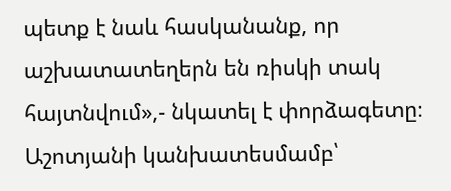պետք է նաև հասկանանք, որ աշխատատեղերն են ռիսկի տակ հայտնվում»,- նկատել է փորձագետը։
Աշոտյանի կանխատեսմամբ՝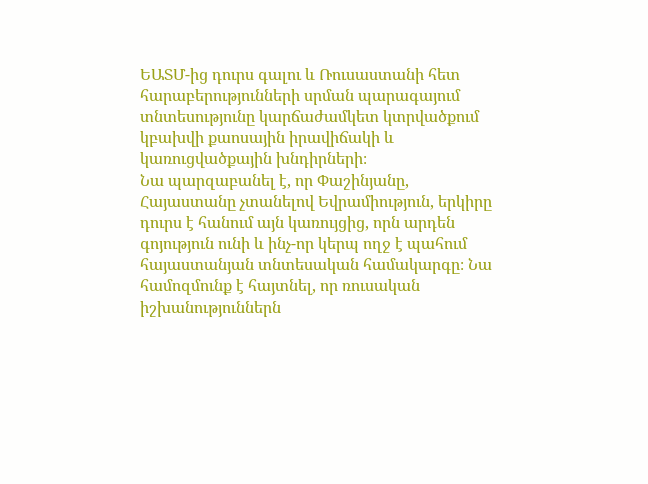ԵԱՏՄ-ից դուրս գալու և Ռուսաստանի հետ հարաբերությունների սրման պարագայում տնտեսությունը կարճաժամկետ կտրվածքում կբախվի քաոսային իրավիճակի և կառուցվածքային խնդիրների։
Նա պարզաբանել է, որ Փաշինյանը, Հայաստանը չտանելով Եվրամիություն, երկիրը դուրս է հանում այն կառույցից, որն արդեն գոյություն ունի և ինչ-որ կերպ ողջ է պահում հայաստանյան տնտեսական համակարգը։ Նա համոզմունք է հայտնել, որ ռուսական իշխանություններն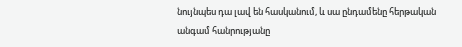նույնպես դա լավ են հասկանում, և սա ընդամենը հերթական անգամ հանրությանը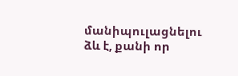մանիպուլացնելու ձև է, քանի որ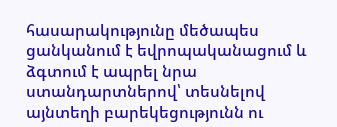հասարակությունը մեծապես ցանկանում է եվրոպականացում և ձգտում է ապրել նրա ստանդարտներով՝ տեսնելով այնտեղի բարեկեցությունն ու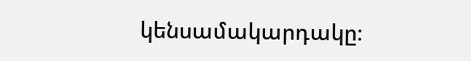կենսամակարդակը։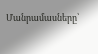Մանրամասները՝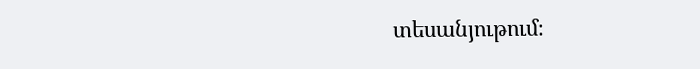տեսանյութում։